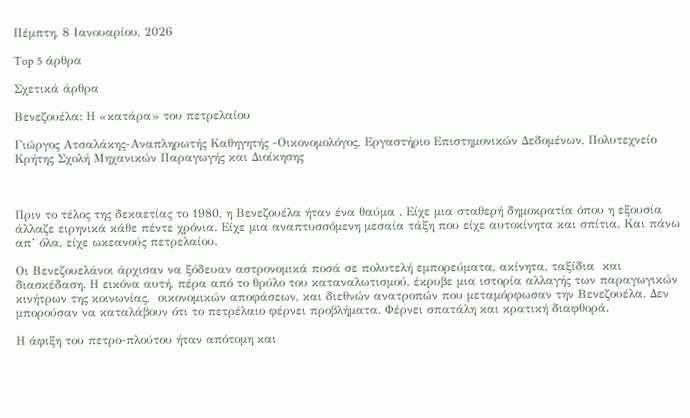Πέμπτη, 8 Ιανουαρίου, 2026

Top 5 άρθρα

Σχετικά άρθρα

Βενεζουέλα: Η «κατάρα» του πετρελαίου

Γιώργος Ατσαλάκης-Αναπληρωτής Καθηγητής -Οικονομολόγος, Εργαστήριο Επιστημονικών Δεδομένων, Πολυτεχνείο Κρήτης Σχολή Μηχανικών Παραγωγής και Διοίκησης



Πριν το τέλος της δεκαετίας το 1980, η Βενεζουέλα ήταν ένα θαύμα . Είχε μια σταθερή δημοκρατία όπου η εξουσία άλλαζε ειρηνικά κάθε πέντε χρόνια. Είχε μια αναπτυσσόμενη μεσαία τάξη που είχε αυτοκίνητα και σπίτια. Και πάνω απ’ όλα, είχε ωκεανούς πετρελαίου.

Οι Βενεζουελάνοι άρχισαν να ξόδευαν αστρονομικά ποσά σε πολυτελή εμπορεύματα, ακίνητα, ταξίδια  και διασκέδαση. Η εικόνα αυτή, πέρα από το θρύλο του καταναλωτισμού, έκρυβε μια ιστορία αλλαγής των παραγωγικών κινήτρων της κοινωνίας,  οικονομικών αποφάσεων, και διεθνών ανατροπών που μεταμόρφωσαν την Βενεζουέλα. Δεν μπορούσαν να καταλάβουν ότι το πετρέλαιο φέρνει προβλήματα. Φέρνει σπατάλη και κρατική διαφθορά.

Η άφιξη του πετρο-πλούτου ήταν απότομη και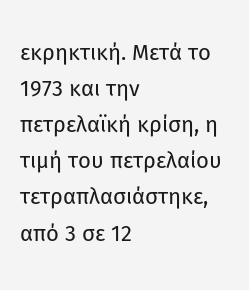εκρηκτική. Μετά το 1973 και την πετρελαϊκή κρίση, η τιμή του πετρελαίου τετραπλασιάστηκε, από 3 σε 12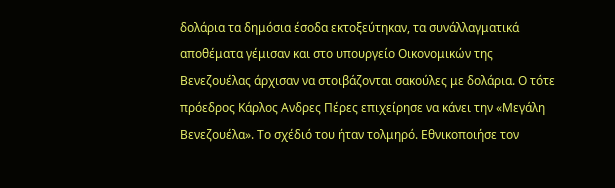δολάρια τα δημόσια έσοδα εκτοξεύτηκαν, τα συνάλλαγματικά αποθέματα γέμισαν και στο υπουργείο Οικονομικών της Βενεζουέλας άρχισαν να στοιβάζονται σακούλες με δολάρια. Ο τότε πρόεδρος Κάρλος Ανδρες Πέρες επιχείρησε να κάνει την «Μεγάλη Βενεζουέλα». Το σχέδιό του ήταν τολμηρό. Εθνικοποιήσε τον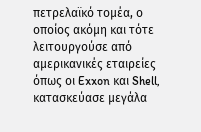πετρελαϊκό τομέα, ο οποίος ακόμη και τότε λειτουργούσε από αμερικανικές εταιρείες όπως οι Exxon και Shell, κατασκεύασε μεγάλα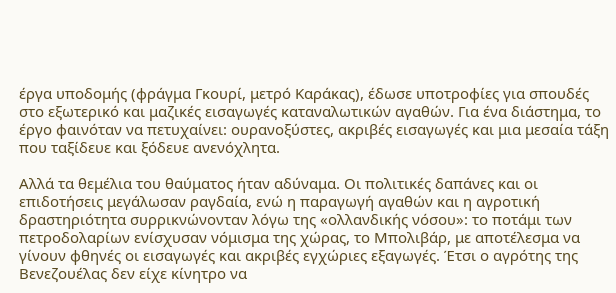έργα υποδομής (φράγμα Γκουρί, μετρό Καράκας), έδωσε υποτροφίες για σπουδές στο εξωτερικό και μαζικές εισαγωγές καταναλωτικών αγαθών. Για ένα διάστημα, το έργο φαινόταν να πετυχαίνει: ουρανοξύστες, ακριβές εισαγωγές και μια μεσαία τάξη που ταξίδευε και ξόδευε ανενόχλητα.

Αλλά τα θεμέλια του θαύματος ήταν αδύναμα. Οι πολιτικές δαπάνες και οι επιδοτήσεις μεγάλωσαν ραγδαία, ενώ η παραγωγή αγαθών και η αγροτική δραστηριότητα συρρικνώνονταν λόγω της «ολλανδικής νόσου»: το ποτάμι των πετροδολαρίων ενίσχυσαν νόμισμα της χώρας, το Μπολιβάρ, με αποτέλεσμα να γίνουν φθηνές οι εισαγωγές και ακριβές εγχώριες εξαγωγές. Έτσι ο αγρότης της Βενεζουέλας δεν είχε κίνητρο να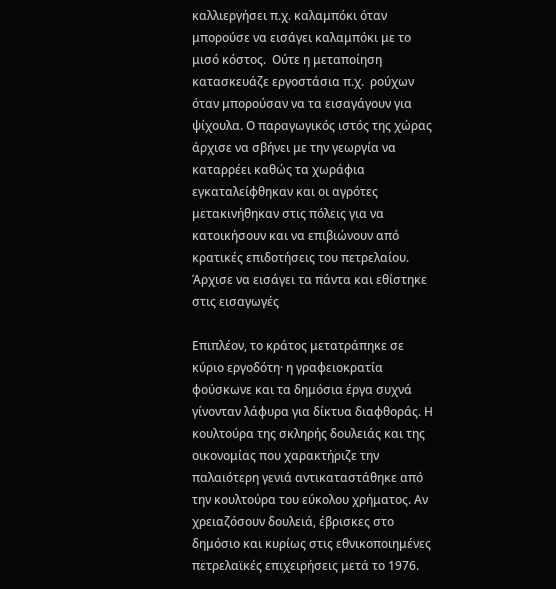καλλιεργήσει π.χ. καλαμπόκι όταν μπορούσε να εισάγει καλαμπόκι με το μισό κόστος.  Ούτε η μεταποίηση κατασκευάζε εργοστάσια π.χ.  ρούχων όταν μπορούσαν να τα εισαγάγουν για ψίχουλα. Ο παραγωγικός ιστός της χώρας άρχισε να σβήνει με την γεωργία να  καταρρέει καθώς τα χωράφια εγκαταλείφθηκαν και οι αγρότες μετακινήθηκαν στις πόλεις για να κατοικήσουν και να επιβιώνουν από κρατικές επιδοτήσεις του πετρελαίου. Άρχισε να εισάγει τα πάντα και εθίστηκε στις εισαγωγές

Επιπλέον, το κράτος μετατράπηκε σε κύριο εργοδότη· η γραφειοκρατία φούσκωνε και τα δημόσια έργα συχνά γίνονταν λάφυρα για δίκτυα διαφθοράς. Η κουλτούρα της σκληρής δουλειάς και της  οικονομίας που χαρακτήριζε την παλαιότερη γενιά αντικαταστάθηκε από την κουλτούρα του εύκολου χρήματος. Αν χρειαζόσουν δουλειά, έβρισκες στο δημόσιο και κυρίως στις εθνικοποιημένες πετρελαϊκές επιχειρήσεις μετά το 1976.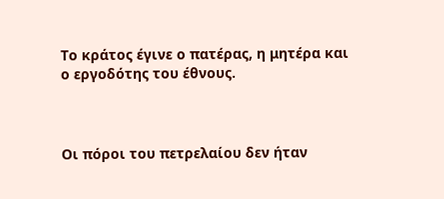Το κράτος έγινε ο πατέρας, η μητέρα και ο εργοδότης του έθνους.



Οι πόροι του πετρελαίου δεν ήταν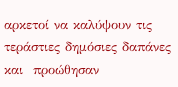αρκετοί να καλύψουν τις τεράστιες δημόσιες δαπάνες και  προώθησαν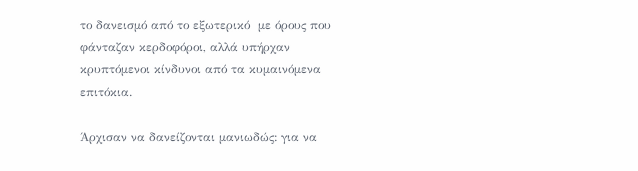το δανεισμό από το εξωτερικό  με όρους που φάνταζαν κερδοφόροι, αλλά υπήρχαν κρυπτόμενοι κίνδυνοι από τα κυμαινόμενα επιτόκια.

Άρχισαν να δανείζονται μανιωδώς: για να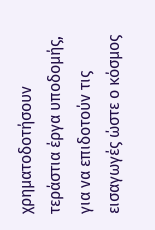χρηματοδοτήσουν τεράστια έργα υποδομής, για να επιδοτούν τις εισαγωγές ώστε ο κόσμος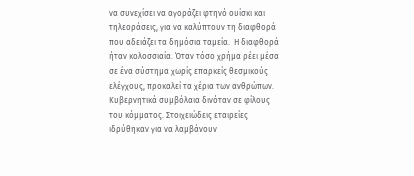να συνεχίσει να αγοράζει φτηνό ουίσκι και τηλεοράσεις, για να καλύπτουν τη διαφθορά που αδειάζει τα δημόσια ταμεία.  Η διαφθορά ήταν κολοσσιαία. Όταν τόσο χρήμα ρέει μέσα σε ένα σύστημα χωρίς επαρκείς θεσμικούς ελέγχους, προκαλεί τα χέρια των ανθρώπων. Κυβερνητικά συμβόλαια δινόταν σε φίλους του κόμματος. Στοιχειώδεις εταιρείες ιδρύθηκαν για να λαμβάνουν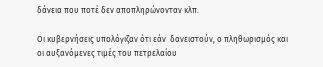δάνεια που ποτέ δεν αποπληρώνονταν κλπ.

Οι κυβερνήσεις υπολόγιζαν ότι εάν  δανειστούν, ο πληθωρισμός και οι αυξανόμενες τιμές του πετρελαίου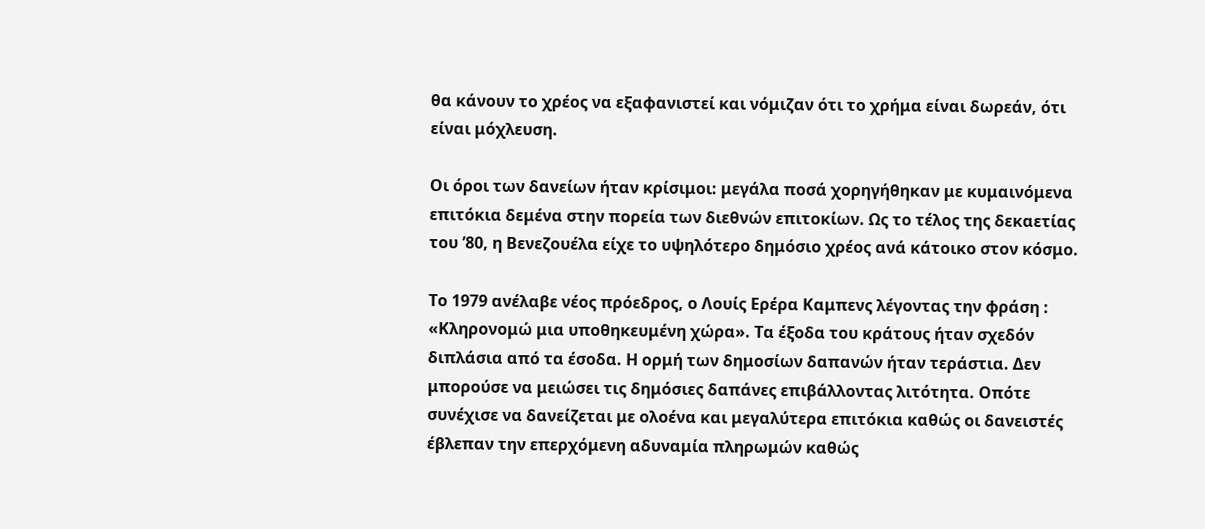θα κάνουν το χρέος να εξαφανιστεί και νόμιζαν ότι το χρήμα είναι δωρεάν, ότι είναι μόχλευση.

Οι όροι των δανείων ήταν κρίσιμοι: μεγάλα ποσά χορηγήθηκαν με κυμαινόμενα επιτόκια δεμένα στην πορεία των διεθνών επιτοκίων. Ως το τέλος της δεκαετίας του ’80, η Βενεζουέλα είχε το υψηλότερο δημόσιο χρέος ανά κάτοικο στον κόσμο.

Το 1979 ανέλαβε νέος πρόεδρος, ο Λουίς Ερέρα Καμπενς λέγοντας την φράση : «Κληρονομώ μια υποθηκευμένη χώρα». Τα έξοδα του κράτους ήταν σχεδόν διπλάσια από τα έσοδα. Η ορμή των δημοσίων δαπανών ήταν τεράστια. Δεν μπορούσε να μειώσει τις δημόσιες δαπάνες επιβάλλοντας λιτότητα. Οπότε συνέχισε να δανείζεται με ολοένα και μεγαλύτερα επιτόκια καθώς οι δανειστές έβλεπαν την επερχόμενη αδυναμία πληρωμών καθώς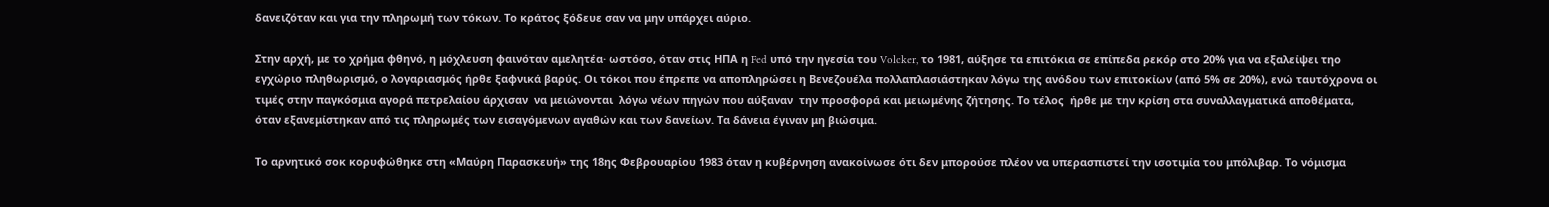δανειζόταν και για την πληρωμή των τόκων. Το κράτος ξόδευε σαν να μην υπάρχει αύριο.

Στην αρχή, με το χρήμα φθηνό, η μόχλευση φαινόταν αμελητέα· ωστόσο, όταν στις ΗΠΑ η Fed υπό την ηγεσία του Volcker, το 1981, αύξησε τα επιτόκια σε επίπεδα ρεκόρ στο 20% για να εξαλείψει τηο εγχώριο πληθωρισμό, ο λογαριασμός ήρθε ξαφνικά βαρύς. Οι τόκοι που έπρεπε να αποπληρώσει η Βενεζουέλα πολλαπλασιάστηκαν λόγω της ανόδου των επιτοκίων (από 5% σε 20%), ενώ ταυτόχρονα οι τιμές στην παγκόσμια αγορά πετρελαίου άρχισαν  να μειώνονται  λόγω νέων πηγών που αύξαναν  την προσφορά και μειωμένης ζήτησης. Το τέλος  ήρθε με την κρίση στα συναλλαγματικά αποθέματα, όταν εξανεμίστηκαν από τις πληρωμές των εισαγόμενων αγαθών και των δανείων. Τα δάνεια έγιναν μη βιώσιμα.

Το αρνητικό σοκ κορυφώθηκε στη «Μαύρη Παρασκευή» της 18ης Φεβρουαρίου 1983 όταν η κυβέρνηση ανακοίνωσε ότι δεν μπορούσε πλέον να υπερασπιστεί την ισοτιμία του μπόλιβαρ. Το νόμισμα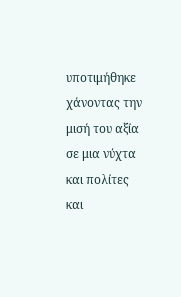υποτιμήθηκε χάνοντας την μισή του αξία σε μια νύχτα και πολίτες και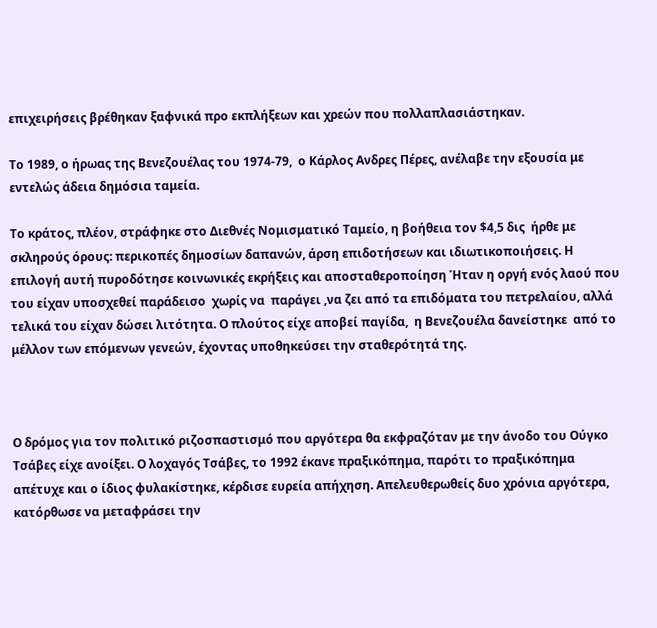επιχειρήσεις βρέθηκαν ξαφνικά προ εκπλήξεων και χρεών που πολλαπλασιάστηκαν.

Το 1989, ο ήρωας της Βενεζουέλας του 1974-79,  ο Κάρλος Ανδρες Πέρες, ανέλαβε την εξουσία με εντελώς άδεια δημόσια ταμεία.

Το κράτος, πλέον, στράφηκε στο Διεθνές Νομισματικό Ταμείο, η βοήθεια τον $4,5 δις  ήρθε με σκληρούς όρους: περικοπές δημοσίων δαπανών, άρση επιδοτήσεων και ιδιωτικοποιήσεις. Η επιλογή αυτή πυροδότησε κοινωνικές εκρήξεις και αποσταθεροποίηση Ήταν η οργή ενός λαού που του είχαν υποσχεθεί παράδεισο  χωρίς να  παράγει ,να ζει από τα επιδόματα του πετρελαίου, αλλά τελικά του είχαν δώσει λιτότητα. Ο πλούτος είχε αποβεί παγίδα,  η Βενεζουέλα δανείστηκε  από το  μέλλον των επόμενων γενεών, έχοντας υποθηκεύσει την σταθερότητά της.



Ο δρόμος για τον πολιτικό ριζοσπαστισμό που αργότερα θα εκφραζόταν με την άνοδο του Ούγκο Τσάβες είχε ανοίξει. Ο λοχαγός Τσάβες, το 1992 έκανε πραξικόπημα, παρότι το πραξικόπημα απέτυχε και ο ίδιος φυλακίστηκε, κέρδισε ευρεία απήχηση. Απελευθερωθείς δυο χρόνια αργότερα, κατόρθωσε να μεταφράσει την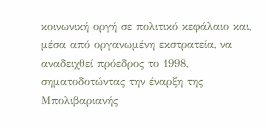κοινωνική οργή σε πολιτικό κεφάλαιο και, μέσα από οργανωμένη εκστρατεία, να αναδειχθεί πρόεδρος το 1998, σηματοδοτώντας την έναρξη της Μπολιβαριανής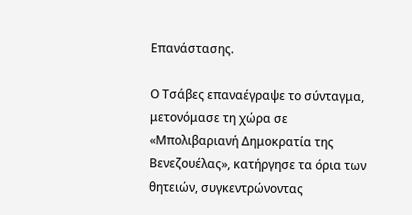Επανάστασης.

Ο Τσάβες επαναέγραψε το σύνταγμα, μετονόμασε τη χώρα σε «Μπολιβαριανή Δημοκρατία της Βενεζουέλας», κατήργησε τα όρια των θητειών, συγκεντρώνοντας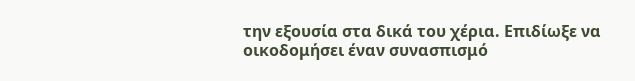την εξουσία στα δικά του χέρια. Επιδίωξε να οικοδομήσει έναν συνασπισμό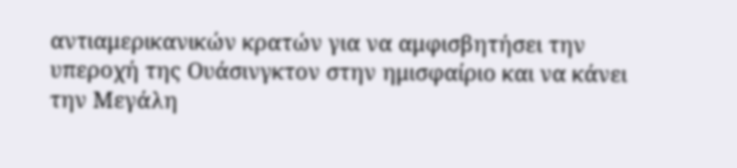αντιαμερικανικών κρατών για να αμφισβητήσει την υπεροχή της Ουάσινγκτον στην ημισφαίριο και να κάνει την Μεγάλη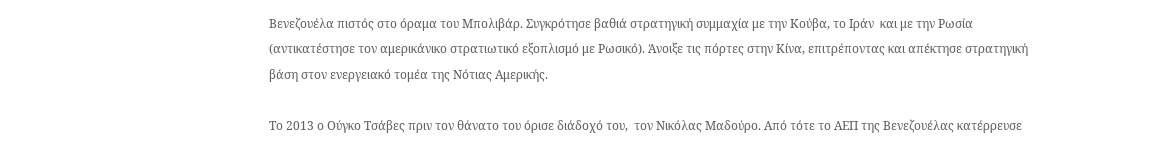Βενεζουέλα πιστός στο όραμα του Μπολιβάρ. Συγκρότησε βαθιά στρατηγική συμμαχία με την Κούβα, το Ιράν  και με την Ρωσία (αντικατέστησε τον αμερικάνικο στρατιωτικό εξοπλισμό με Ρωσικό). Άνοιξε τις πόρτες στην Κίνα, επιτρέποντας και απέκτησε στρατηγική βάση στον ενεργειακό τομέα της Νότιας Αμερικής.

Το 2013 ο Ούγκο Τσάβες πριν τον θάνατο του όρισε διάδοχό του,  τον Νικόλας Μαδούρο. Από τότε το ΑΕΠ της Βενεζουέλας κατέρρευσε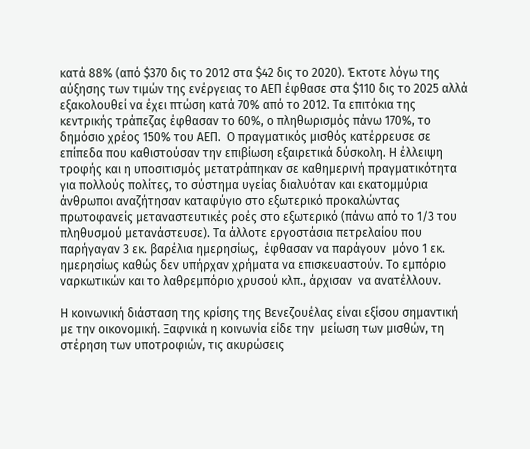κατά 88% (από $370 δις το 2012 στα $42 δις το 2020). Έκτοτε λόγω της αύξησης των τιμών της ενέργειας το ΑΕΠ έφθασε στα $110 δις το 2025 αλλά εξακολουθεί να έχει πτώση κατά 70% από το 2012. Τα επιτόκια της κεντρικής τράπεζας έφθασαν το 60%, ο πληθωρισμός πάνω 170%, το δημόσιο χρέος 150% του ΑΕΠ.  Ο πραγματικός μισθός κατέρρευσε σε επίπεδα που καθιστούσαν την επιβίωση εξαιρετικά δύσκολη. Η έλλειψη τροφής και η υποσιτισμός μετατράπηκαν σε καθημερινή πραγματικότητα για πολλούς πολίτες, το σύστημα υγείας διαλυόταν και εκατομμύρια άνθρωποι αναζήτησαν καταφύγιο στο εξωτερικό προκαλώντας πρωτοφανείς μεταναστευτικές ροές στο εξωτερικό (πάνω από το 1/3 του πληθυσμού μετανάστευσε). Τα άλλοτε εργοστάσια πετρελαίου που παρήγαγαν 3 εκ. βαρέλια ημερησίως,  έφθασαν να παράγουν  μόνο 1 εκ. ημερησίως καθώς δεν υπήρχαν χρήματα να επισκευαστούν. Το εμπόριο ναρκωτικών και το λαθρεμπόριο χρυσού κλπ., άρχισαν  να ανατέλλουν.

Η κοινωνική διάσταση της κρίσης της Βενεζουέλας είναι εξίσου σημαντική με την οικονομική. Ξαφνικά η κοινωνία είδε την  μείωση των μισθών, τη στέρηση των υποτροφιών, τις ακυρώσεις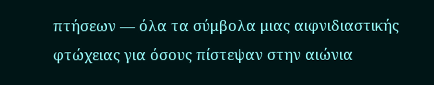πτήσεων — όλα τα σύμβολα μιας αιφνιδιαστικής φτώχειας για όσους πίστεψαν στην αιώνια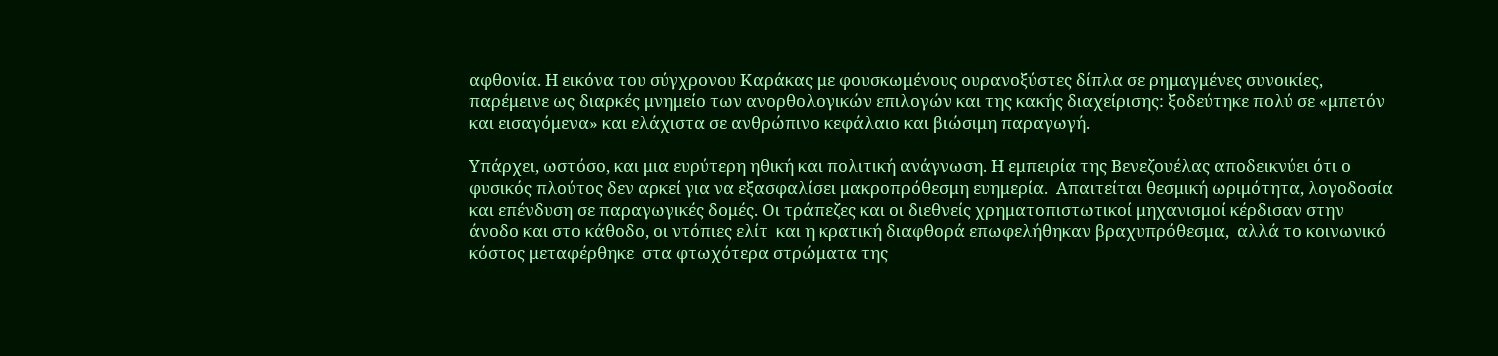αφθονία. Η εικόνα του σύγχρονου Καράκας με φουσκωμένους ουρανοξύστες δίπλα σε ρημαγμένες συνοικίες, παρέμεινε ως διαρκές μνημείο των ανορθολογικών επιλογών και της κακής διαχείρισης: ξοδεύτηκε πολύ σε «μπετόν και εισαγόμενα» και ελάχιστα σε ανθρώπινο κεφάλαιο και βιώσιμη παραγωγή.

Υπάρχει, ωστόσο, και μια ευρύτερη ηθική και πολιτική ανάγνωση. Η εμπειρία της Βενεζουέλας αποδεικνύει ότι ο φυσικός πλούτος δεν αρκεί για να εξασφαλίσει μακροπρόθεσμη ευημερία.  Απαιτείται θεσμική ωριμότητα, λογοδοσία και επένδυση σε παραγωγικές δομές. Οι τράπεζες και οι διεθνείς χρηματοπιστωτικοί μηχανισμοί κέρδισαν στην άνοδο και στο κάθοδο, οι ντόπιες ελίτ  και η κρατική διαφθορά επωφελήθηκαν βραχυπρόθεσμα,  αλλά το κοινωνικό κόστος μεταφέρθηκε  στα φτωχότερα στρώματα της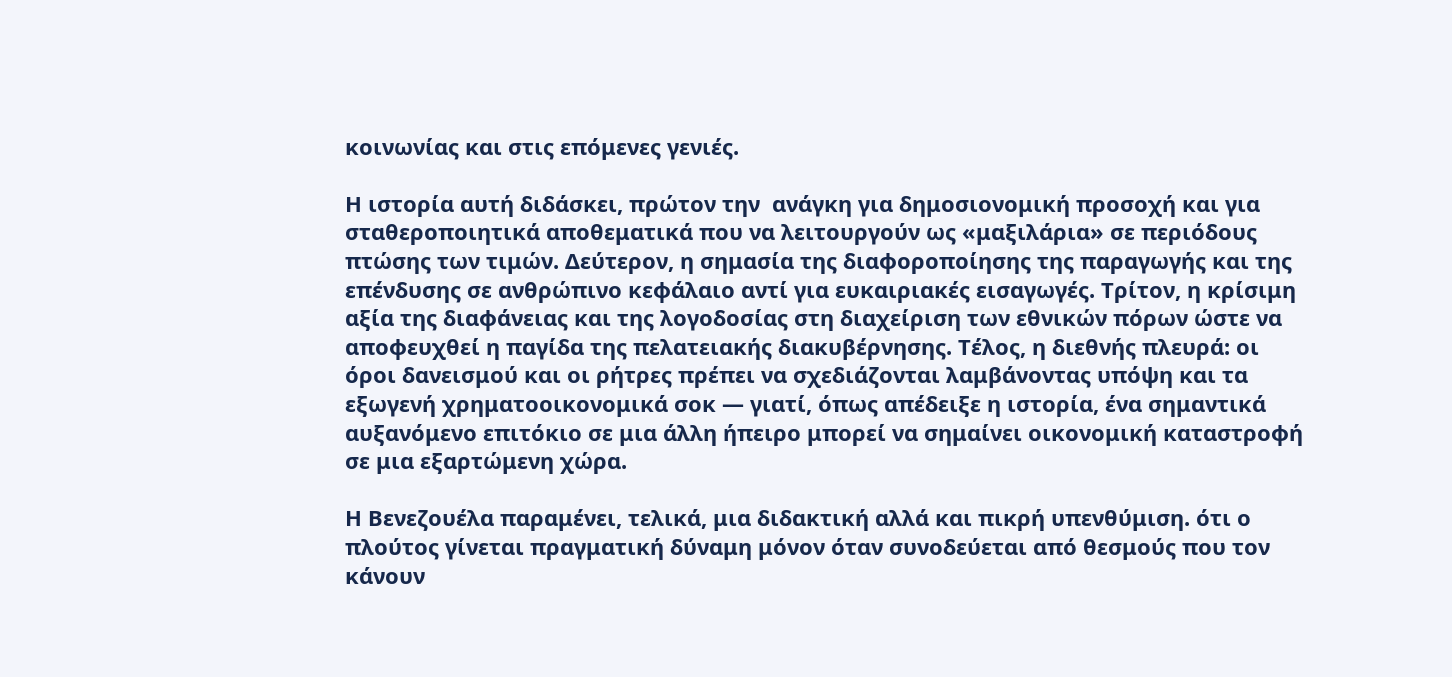κοινωνίας και στις επόμενες γενιές.

Η ιστορία αυτή διδάσκει, πρώτον την  ανάγκη για δημοσιονομική προσοχή και για σταθεροποιητικά αποθεματικά που να λειτουργούν ως «μαξιλάρια» σε περιόδους πτώσης των τιμών. Δεύτερον, η σημασία της διαφοροποίησης της παραγωγής και της επένδυσης σε ανθρώπινο κεφάλαιο αντί για ευκαιριακές εισαγωγές. Τρίτον, η κρίσιμη αξία της διαφάνειας και της λογοδοσίας στη διαχείριση των εθνικών πόρων ώστε να αποφευχθεί η παγίδα της πελατειακής διακυβέρνησης. Τέλος, η διεθνής πλευρά: οι όροι δανεισμού και οι ρήτρες πρέπει να σχεδιάζονται λαμβάνοντας υπόψη και τα εξωγενή χρηματοοικονομικά σοκ — γιατί, όπως απέδειξε η ιστορία, ένα σημαντικά αυξανόμενο επιτόκιο σε μια άλλη ήπειρο μπορεί να σημαίνει οικονομική καταστροφή σε μια εξαρτώμενη χώρα.

Η Βενεζουέλα παραμένει, τελικά, μια διδακτική αλλά και πικρή υπενθύμιση. ότι ο πλούτος γίνεται πραγματική δύναμη μόνον όταν συνοδεύεται από θεσμούς που τον κάνουν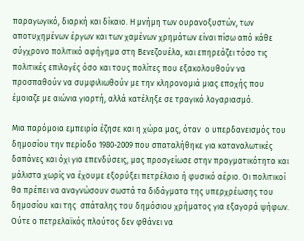παραγωγικό, διαρκή και δίκαιο. Η μνήμη των ουρανοξυστών, των αποτυχημένων έργων και των χαμένων χρημάτων είναι πίσω από κάθε σύγχρονο πολιτικό αφήγημα στη Βενεζουέλα, και επηρεάζει τόσο τις  πολιτικές επιλογές όσο και τους πολίτες που εξακολουθούν να προσπαθούν να συμφιλιωθούν με την κληρονομιά μιας εποχής που έμοιαζε με αιώνια γιορτή, αλλά κατέληξε σε τραγικό λογαριασμό.

Μια παρόμοια εμπειρία έζησε και η χώρα μας, όταν  ο υπερδανεισμός του δημοσίου την περίοδο 1980-2009 που σπαταλήθηκε για καταναλωτικές δαπάνες και όχι για επενδύσεις, μας προσγείωσε στην πραγματικότητα και μάλιστα χωρίς να έχουμε εξορύξει πετρέλαιο ή φυσικό αέριο. Οι πολιτικοί θα πρέπει να αναγνώσουν σωστά τα διδάγματα της υπερχρέωσης του δημοσίου και της  σπάταλης του δημόσιου χρήματος για εξαγορά ψήφων. Ούτε ο πετρελαϊκός πλούτος δεν φθάνει να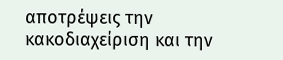αποτρέψεις την κακοδιαχείριση και την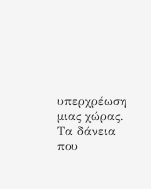υπερχρέωση μιας χώρας. Τα δάνεια που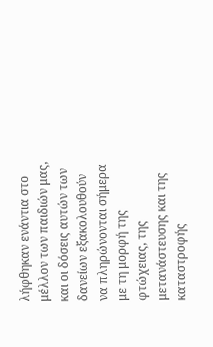λήφθηκαν ενάντια στο μέλλον των παιδιών μας, και οι δόσεις αυτών των δανείων εξακολουθούν να πληρώνονται σήμερα με τη μορφή της φτώχειας, της μετανάστευσης και της καταστροφής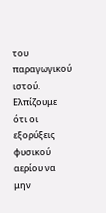του παραγωγικού ιστού. Ελπίζουμε ότι οι εξορύξεις φυσικού αερίου να μην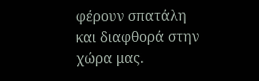φέρουν σπατάλη και διαφθορά στην χώρα μας.